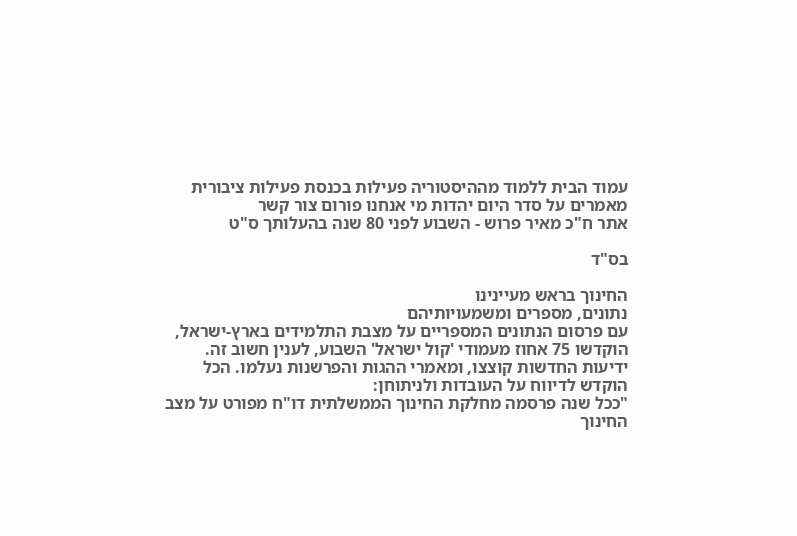עמוד הבית ללמוד מההיסטוריה פעילות בכנסת פעילות ציבורית מאמרים על סדר היום יהדות מי אנחנו פורום צור קשר
אתר ח"כ מאיר פרוש - השבוע לפני 80 שנה בהעלותך ס"ט

בס"ד

החינוך בראש מעיינינו
נתונים, מספרים ומשמעויותיהם
עם פרסום הנתונים המספריים על מצבת התלמידים בארץ-ישראל, הוקדשו 75 אחוז מעמודי 'קול ישראל' השבוע, לענין חשוב זה. ידיעות החדשות קוצצו, ומאמרי ההגות והפרשנות נעלמו. הכל הוקדש לדיווח על העובדות ולניתוחן:
"ככל שנה פרסמה מחלקת החינוך הממשלתית דו"ח מפורט על מצב החינוך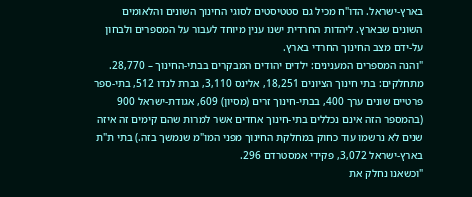בארץ-ישראל. הדו"ח מכיל גם סטטיסטים לסוגי החינוך השונים והלאומים השונים שבארץ. ליהדות החרדית ישנו ענין מיוחד לעבור על המספרים ולבחון על-ידם מצב החינוך החרדי בארץ.
"והנה המספרים המענינים: ילדים יהודים המבקרים בבתי-החינוך – 28,770. מתחלקים: בתי חינוך הציונים 18,251, אלינס 3,110, גברת לנדו 512, בתי-ספר פרטיים שונים ערך 400, בבתי-חינוך זרים (מסיון) 609, אגודת-ישראל 900 (בהמספר הזה אינם נכללים בתי-חינוך אחדים אשר למרות שהם קימים זה איזה שנים לא נרשמו עוד כחוק במחלקת החינוך מפני המו"מ שנמשך בזה.) בתי ת"ת בארץ-ישראל 3,072, פקידי אמסטרדם 296.
"וכשאנו נחלק את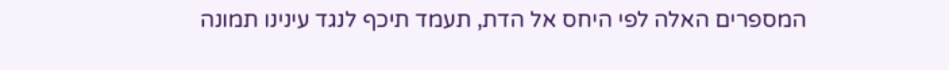המספרים האלה לפי היחס אל הדת, תעמד תיכף לנגד עינינו תמונה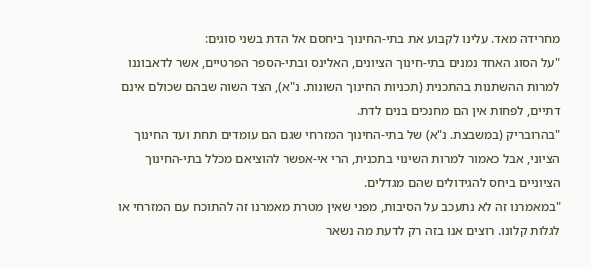מחרידה מאד. עלינו לקבוע את בתי-החינוך ביחסם אל הדת בשני סוגים:
"על הסוג האחד נמנים בתי-חינוך הציונים, האלינס ובתי-הספר הפרטיים, אשר לדאבוננו למרות ההשתנות בהתכנית (תכניות החינוך השונות. נ"א), הצד השוה שבהם שכולם אינם דתיים, לפחות אין הם מחנכים בנים לדת.
"בהרובריק (במשבצת. נ"א) של בתי-החינוך המזרחי שגם הם עומדים תחת ועד החינוך הציוני, אבל כאמור למרות השינוי בתכנית, הרי אי-אפשר להוציאם מכלל בתי-החינוך הציוניים ביחס להגידולים שהם מגדלים.
"במאמרנו זה לא נתעכב על הסיבות, מפני שאין מטרת מאמרנו זה להתוכח עם המזרחי או לגלות קלונו. רוצים אנו בזה רק לדעת מה נשאר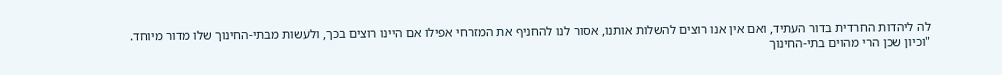לה ליהדות החרדית בדור העתיד, ואם אין אנו רוצים להשלות אותנו, אסור לנו להחניף את המזרחי אפילו אם היינו רוצים בכך, ולעשות מבתי-החינוך שלו מדור מיוחד.
"וכיון שכן הרי מהוים בתי-החינוך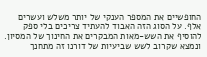החופשיים את המספר הענקי של יותר משלש ועשרים אלף. על הסוג הזה האבוד להעתיד צריכים בלי ספק להוסיף את השש-מאות המבקרים את החינוך של המסיון. ונמצא שקרוב לשש שביעיות של דורנו זה מתחנך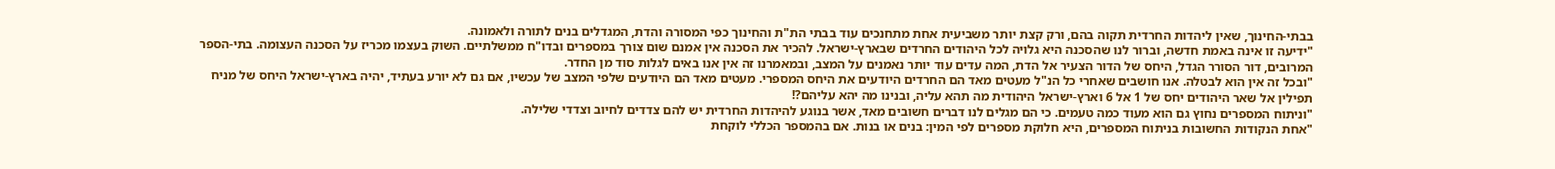בבתי-החינוך, שאין ליהדות החרדית תקוה בהם, ורק קצת יותר משביעית אחת מתחנכים עוד בבתי הת"ת והחינוך כפי המסורה והדת, המגדלים בנים לתורה ולאמונה.
"ידיעה זו אינה באמת חדשה, וברור לנו שהסכנה היא גלויה לכל היהודים החרדים שבארץ-ישראל. להכיר את הסכנה אין אמנם שום צורך במספרים ובדו"ח ממשלתיים. השוק בעצמו מכריז על הסכנה העצומה. בתי-הספר המרובים, דור הסורר הגדל, היחס של הדור הצעיר אל הדת, המה עדים עוד יותר נאמנים על המצב, ובמאמרנו זה אין אנו באים לגלות סוד מן החדר.
"ובכל זה אין הוא לבטלה. אנו חושבים שאחרי כל הנ"ל מעטים מאד הם החרדים היודעים את היחס המספרי. מעטים מאד הם היודעים שלפי המצב של עכשיו, אם גם לא יורע בעתיד, יהיה בארץ-ישראל היחס של מניח תפילין אל שאר היהודים יחס של 1 אל 6 וארץ-ישראל היהודית מה תהא עליה, ובנינו מה יהא עליהם?!
"וניתוח המספרים נחוץ גם הוא מעוד כמה טעמים. כי הם מגלים לנו דברים חשובים מאד, אשר בנוגע להיהדות החרדית יש להם צדדים לחיוב וצדדי שלילה.
"אחת הנקודות החשובות בניתוח המספרים, היא חלוקת מספרים לפי המין: בנים או בנות. אם בהמספר הכללי לוקחת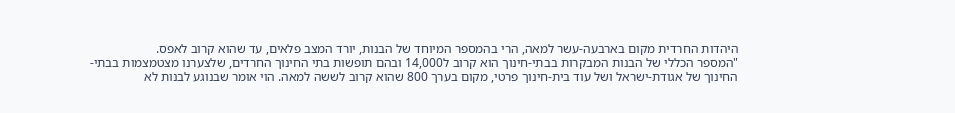היהדות החרדית מקום בארבעה-עשר למאה, הרי בהמספר המיוחד של הבנות, יורד המצב פלאים, עד שהוא קרוב לאפס.
"המספר הכללי של הבנות המבקרות בבתי-חינוך הוא קרוב ל14,000 ובהם תופשות בתי החינוך החרדים, שלצערנו מצטמצמות בבתי-החינוך של אגודת-ישראל ושל עוד בית-חינוך פרטי, מקום בערך 800 שהוא קרוב לששה למאה. הוי אומר שבנוגע לבנות לא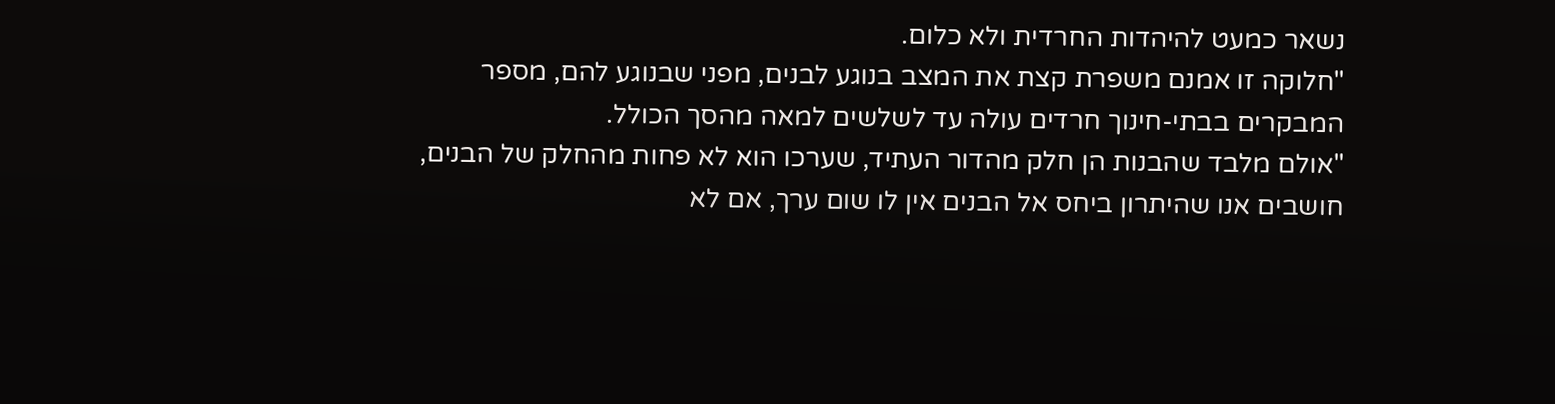נשאר כמעט להיהדות החרדית ולא כלום.
"חלוקה זו אמנם משפרת קצת את המצב בנוגע לבנים, מפני שבנוגע להם, מספר המבקרים בבתי-חינוך חרדים עולה עד לשלשים למאה מהסך הכולל.
"אולם מלבד שהבנות הן חלק מהדור העתיד, שערכו הוא לא פחות מהחלק של הבנים, חושבים אנו שהיתרון ביחס אל הבנים אין לו שום ערך, אם לא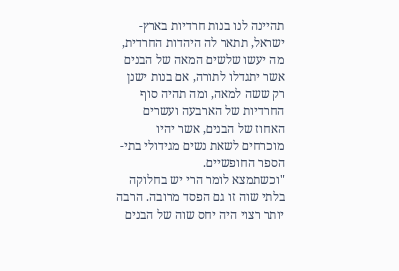תהיינה לנו בנות חרדיות בארץ-ישראל, תתאר לה היהדות החרדית, מה יעשו שלשים המאה של הבנים אשר יתגדלו לתורה, אם בנות ישנן רק ששה למאה, ומה תהיה סוף החרדיות של הארבעה ועשרים האחוז של הבנים, אשר יהיו מוכרחים לשאת נשים מגידולי בתי-הספר החופשיים.
"וכשתמצא לומר הרי יש בחלוקה בלתי שוה זו גם הפסד מרובה. הרבה יותר רצוי היה יחס שוה של הבנים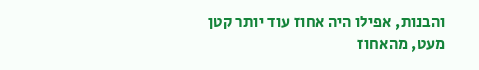והבנות, אפילו היה אחוז עוד יותר קטן מעט, מהאחוז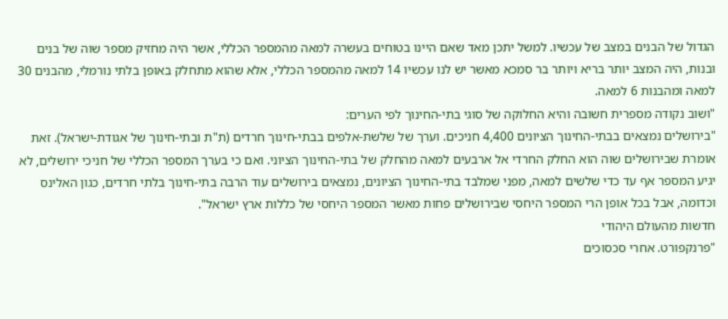הגדול של הבנים במצב של עכשיו. למשל יתכן מאד שאם היינו בטוחים בעשרה למאה מהמספר הכללי, אשר היה מחזיק מספר שוה של בנים ובנות, היה המצב יותר בריא ויותר בר סמכא מאשר יש לנו עכשיו 14 למאה מהמספר הכללי, אלא שהוא מתחלק באופן בלתי נורמלי, מהבנים 30 למאה ומהבנות 6 למאה.
"ושוב נקודה מספרית חשובה והיא החלוקה של סוגי בתי-החינוך לפי הערים:
"בירושלים נמצאים בבתי-החינוך הציונים 4,400 חניכים. וערך של שלשת-אלפים בבתי-חינוך חרדים (ת"ת ובתי-חינוך של אגודת-ישראל). זאת אומרת שבירושלים שוה הוא החלק החרדי אל ארבעים למאה מהחלק של בתי-החינוך הציוני. ואם כי בערך המספר הכללי של חניכי ירושלים, לא יגיע המספר אף עד כדי שלשים למאה, מפני שמלבד בתי-החינוך הציונים, נמצאים בירושלים עוד הרבה בתי-חינוך בלתי חרדים, כגון האלינס וכדומה, אבל בכל אופן הרי המספר היחסי שבירושלים פחות מאשר המספר היחסי של כללות ארץ ישראל".
חדשות מהעולם היהודי
"פרנקפורט. אחרי סכסוכים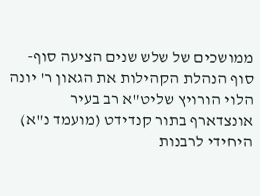ממושכים של שלש שנים הציעה סוף-סוף הנהלת הקהילות את הגאון ר' יונה הלוי הורויץ שליט"א רב בעיר אונצדארף בתור קנדידט (מועמד נ"א) היחידי לרבנות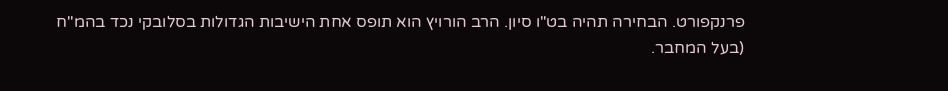פרנקפורט. הבחירה תהיה בט"ו סיון. הרב הורויץ הוא תופס אחת הישיבות הגדולות בסלובקי נכד בהמ"ח (בעל המחבר.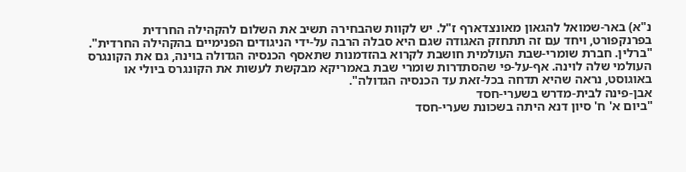נ"א) באר-שמואל להגאון מאונצדארף ז"ל. יש לקוות שהבחירה תשיב את השלום להקהילה החרדית בפרנקפורט, ויחד עם זה תתחזק האגודה שגם היא סבלה הרבה על-ידי הניגודים הפנימיים בהקהילה החרדית".
"ברלין. חברת שומרי-שבת העולמית חושבת לקרוא בהזדמנות שתאסף הכנסיה הגדולה בוינה, גם את הקונגרס העולמי שלה לוינה. אף-על-פי שהסתדרות שומרי שבת באמריקא מבקשת לעשות את הקונגרס ביולי או באוגוסט, נראה שהיא תדחה בכל-זאת עד הכנסיה הגדולה".
אבן-פינה לבית-מדרש בשערי-חסד
"ביום א' ח' סיון דנא היתה בשכונת שערי-חסד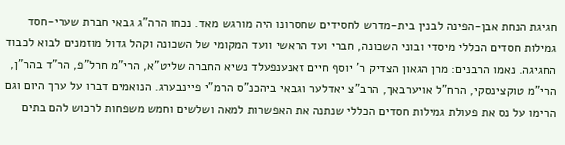חגיגת הנחת אבן-הפינה לבנין בית-מדרש לחסידים שחסרונו היה מורגש מאד. נכחו הרה"ג גבאי חברת שערי-חסד גמילות חסדים הכללי מיסדי ובוני השכונה, חברי ועד הראשי וועד המקומי של השכונה וקהל גדול מוזמנים לבוא לכבוד החגיגה. נאמו הרבנים: מרן הגאון הצדיק ר' יוסף חיים זאנענפעלד נשיא החברה שליט"א, הרי"מ חרל"פ, הר"ד בהר"ן, הרי"מ טוקצינסקי, הרח"ל אויערבאך, הרב"צ יאדלער וגבאי ביהכנ"ס הרמ"י פיינבערג. הנואמים דברו על ערך היום וגם הרימו על נס את פעולת גמילות חסדים הכללי שנתנה את האפשרות למאה ושלשים וחמש משפחות לרכוש להם בתים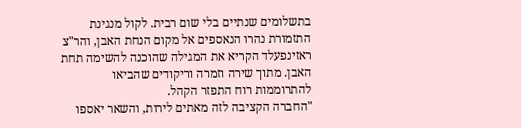בתשלומים שנתיים בלי שום רבית. לקול מנגינת התזמורת נהרו הנאספים אל מקום הנחת האבן, והר"צ ראזינפעלד הקריא את המגילה שהוכנה להשימה תחת האבן. מתוך שירה וזמרה וריקודים שהביאו להתרוממות רוח התפזר הקהל.
"החברה הקציבה לזה מאתים לירות, והשאר יאספו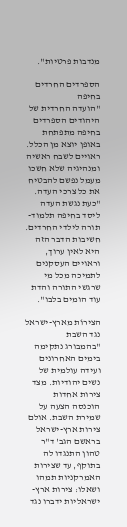מנדבות פרטיות".

הספרדים החרדים בחיפה
"הועדה החרדית של היהודים הספרדים בחיפה מתפתחת באופן יוצא מן הכלל. ראויים לשבח ראשיה ומנהיגיה שלא חשכו מעמל נפשם להבטיח את כל צרכי העדה.
"כעת נגשת העדה ליסד בחיפה תלמוד-תורה לילדי החרדים. חשיבות הדבר הזה היא לאין ערוך, וראויים העסקנים לתמיכה מכל מי שרגשי התורה והדת עוד הומים בלבו".

הצירוֹת מארץ-ישראל נגד השבת
"בהמבורג נתקימה בימים האחרונים ועידה עולמית של נשים יהודיות. מצד צירות אחדות הוכנסה הצעה על שמירת השבת. אולם צירות ארץ-ישראל בראשם הגב' ד"ר טהון התנגדו לה בתוקף, עד שצירות האמרקניות תמהו ושאלו: צירות ארץ-ישראליות ידברו נגד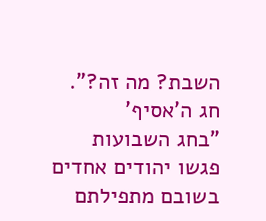השבת? מה זה?".
חג ה'אסיף'
"בחג השבועות פגשו יהודים אחדים בשובם מתפילתם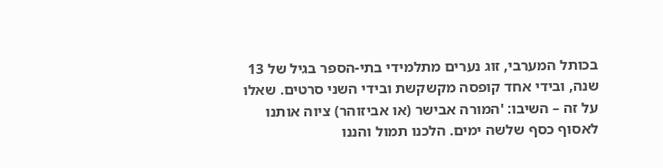בכותל המערבי, זוג נערים מתלמידי בתי-הספר בגיל של 13 שנה, ובידי אחד קופסה מקשקשת ובידי השני סרטים. שאלו על זה – השיבו: 'המורה אבישר (או אביזוהר) ציוה אותנו לאסוף כסף שלשה ימים. הלכנו תמול והננו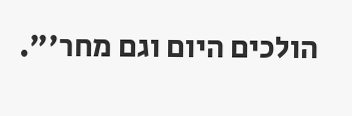הולכים היום וגם מחר'".